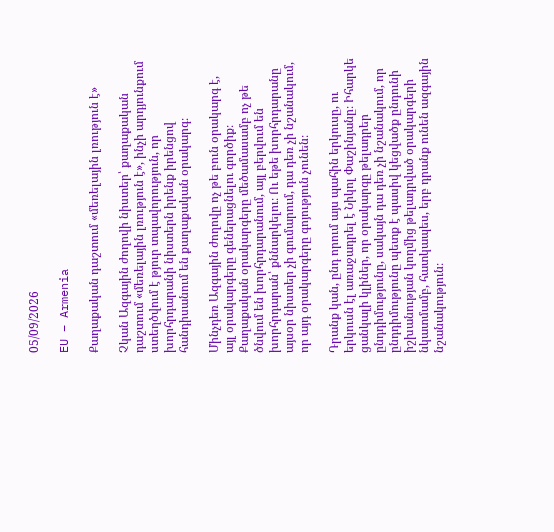05/09/2026

EU – Armenia

Քաղաքական դաշտում «մեռելային լռություն է»

Չկան Ազգային ժողովի նիստեր՝ քաղաքական դաշտում «մեռելային լռություն է», ինչի արդյունքում ստեղծվում է թյուր տպավորություն, որ խորհրդարանի նիստերն իրենք իրենցով հանդիսանում են քաղաքական օրակարգ։

Մինչդեռ Ազգային ժողովը ոչ թե բուն օրակարգ է, այլ օրակարգերը գեներացնելու գործիք։ Քաղաքական օրակարգերը մեծամասամբ ոչ թե ծնվում են խորհրդարանում, այլ բերվում են խորհրդարան՝ քննարկելու։ Ու եթե խորհրդարանը այսօր նիստեր չի գումարում, դա դեռ չի նշանակում, որ այդ օրակարգերը գոյություն չունեն։

Դրանք կան, ընդ որում այս պահին երկուսը, ու երկուսն էլ առաջադրել է Նիկոլ Փաշինյանը։ Իհարկե ցանկալի կլիներ, որ օրակարգը թելադրեր ընդդիմությունը, սակայն դա դեռ չի նշանակում, որ ընդդիմությունը պետք է պասիվ կեցվածք ընդունի իշխանության կողմից թելադրված օրակարգերի նկատմամբ, հատկապես, երբ դրանք ունեն ազգային նշանակություն։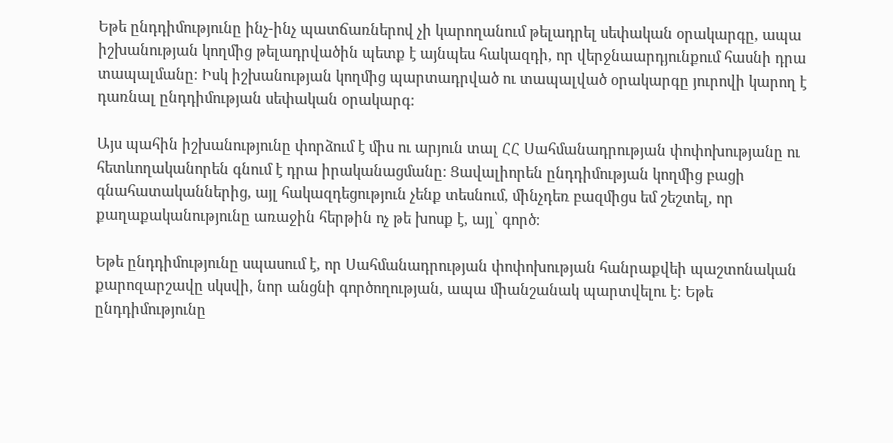Եթե ընդդիմությունը ինչ-ինչ պատճառներով չի կարողանում թելադրել սեփական օրակարգը, ապա իշխանության կողմից թելադրվածին պետք է այնպես հակազդի, որ վերջնաարդյունքում հասնի դրա տապալմանը։ Իսկ իշխանության կողմից պարտադրված ու տապալված օրակարգը յուրովի կարող է դառնալ ընդդիմության սեփական օրակարգ։

Այս պահին իշխանությունը փորձում է միս ու արյուն տալ ՀՀ Սահմանադրության փոփոխությանը ու հետևողականորեն գնում է դրա իրականացմանը։ Ցավալիորեն ընդդիմության կողմից բացի գնահատականներից, այլ հակազդեցություն չենք տեսնում, մինչդեռ բազմիցս եմ շեշտել, որ քաղաքականությունը առաջին հերթին ոչ թե խոսք է, այլ՝ գործ։

Եթե ընդդիմությունը սպասում է, որ Սահմանադրության փոփոխության հանրաքվեի պաշտոնական քարոզարշավը սկսվի, նոր անցնի գործողության, ապա միանշանակ պարտվելու է։ Եթե ընդդիմությունը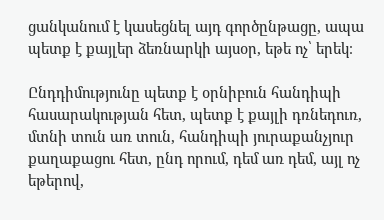ցանկանում է կասեցնել այդ գործընթացը, ապա պետք է քայլեր ձեռնարկի այսօր, եթե ոչ՝ երեկ։

Ընդդիմությունը պետք է օրնիբուն հանդիպի հասարակության հետ, պետք է քայլի դռնեդուռ, մտնի տուն առ տուն, հանդիպի յուրաքանչյուր քաղաքացու հետ, ընդ որում, դեմ առ դեմ, այլ ոչ եթերով,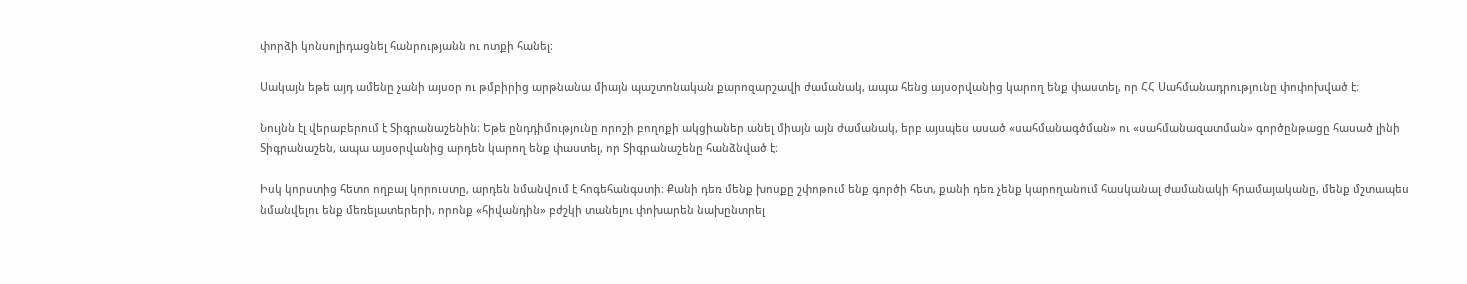փորձի կոնսոլիդացնել հանրությանն ու ոտքի հանել։

Սակայն եթե այդ ամենը չանի այսօր ու թմբիրից արթնանա միայն պաշտոնական քարոզարշավի ժամանակ, ապա հենց այսօրվանից կարող ենք փաստել, որ ՀՀ Սահմանադրությունը փոփոխված է։

Նույնն էլ վերաբերում է Տիգրանաշենին։ Եթե ընդդիմությունը որոշի բողոքի ակցիաներ անել միայն այն ժամանակ, երբ այսպես ասած «սահմանագծման» ու «սահմանազատման» գործընթացը հասած լինի Տիգրանաշեն, ապա այսօրվանից արդեն կարող ենք փաստել, որ Տիգրանաշենը հանձնված է։

Իսկ կորստից հետո ողբալ կորուստը, արդեն նմանվում է հոգեհանգստի։ Քանի դեռ մենք խոսքը շփոթում ենք գործի հետ, քանի դեռ չենք կարողանում հասկանալ ժամանակի հրամայականը, մենք մշտապես նմանվելու ենք մեռելատերերի, որոնք «հիվանդին» բժշկի տանելու փոխարեն նախընտրել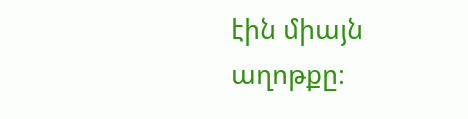էին միայն աղոթքը։